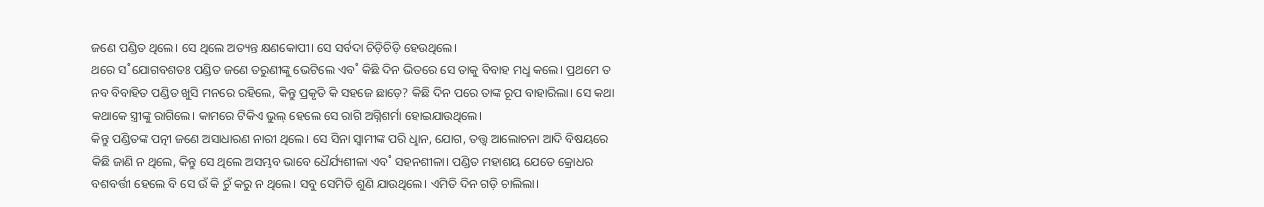ଜଣେ ପଣ୍ଡିତ ଥିଲେ। ସେ ଥିଲେ ଅତ୍ୟନ୍ତ କ୍ଷଣକୋପୀ। ସେ ସର୍ବଦା ଚିଡ଼ିଚିଡ଼ି ହେଉଥିଲେ।
ଥରେ ସ˚ଯୋଗବଶତଃ ପଣ୍ଡିତ ଜଣେ ତରୁଣୀଙ୍କୁ ଭେଟିଲେ ଏବ˚ କିଛି ଦିନ ଭିତରେ ସେ ତାକୁ ବିବାହ ମଧୢ କଲେ। ପ୍ରଥମେ ତ ନବ ବିବାହିତ ପଣ୍ଡିତ ଖୁସି ମନରେ ରହିଲେ, କିନ୍ତୁ ପ୍ରକୃତି କି ସହଜେ ଛାଡ଼େ? କିଛି ଦିନ ପରେ ତାଙ୍କ ରୂପ ବାହାରିଲା। ସେ କଥା କଥାକେ ସ୍ତ୍ରୀଙ୍କୁ ରାଗିଲେ। କାମରେ ଟିକିଏ ଭୁଲ୍‌ ହେଲେ ସେ ରାଗି ଅଗ୍ନିଶର୍ମା ହୋଇଯାଉଥିଲେ।
କିନ୍ତୁ ପଣ୍ଡିତଙ୍କ ପତ୍ନୀ ଜଣେ ଅସାଧାରଣ ନାରୀ ଥିଲେ। ସେ ସିନା ସ୍ବାମୀଙ୍କ ପରି ଧୢାନ, ଯୋଗ, ତତ୍ତ୍ବ ଆଲୋଚନା ଆଦି ବିଷୟରେ କିଛି ଜାଣି ନ ଥିଲେ, କିନ୍ତୁ ସେ ଥିଲେ ଅସମ୍ଭବ ଭାବେ ଧୈର୍ଯ୍ୟଶୀଳା ଏବ˚ ସହନଶୀଳା। ପଣ୍ଡିତ ମହାଶୟ ଯେତେ କ୍ରୋଧର ବଶବର୍ତ୍ତୀ ହେଲେ ବି ସେ ଉଁ କି ଚୁଁ କରୁ ନ ଥିଲେ। ସବୁ ସେମିତି ଶୁଣି ଯାଉଥିଲେ। ଏମିତି ଦିନ ଗଡ଼ି ଚାଲିଲା।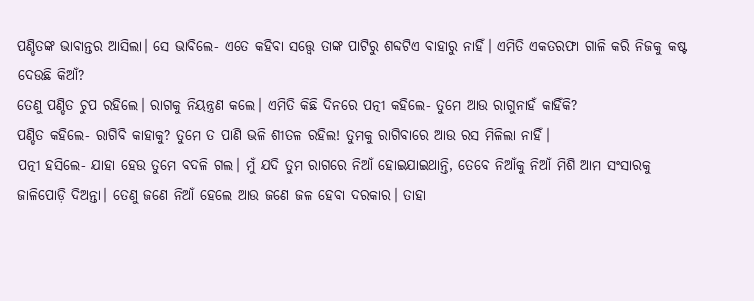ପଣ୍ଡିତଙ୍କ ଭାବାନ୍ତର ଆସିଲା। ସେ ଭାବିଲେ- ଏତେ କହିବା ସତ୍ତ୍ବେ ତାଙ୍କ ପାଟିରୁ ଶବ୍ଦଟିଏ ବାହାରୁ ନାହିଁ। ଏମିତି ଏକତରଫା ଗାଳି କରି ନିଜକୁ କଷ୍ଟ ଦେଉଛି କିଆଁ?
ତେଣୁ ପଣ୍ଡିତ ଚୁପ ରହିଲେ। ରାଗକୁ ନିୟନ୍ତ୍ରଣ କଲେ। ଏମିତି କିଛି ଦିନରେ ପତ୍ନୀ କହିଲେ- ତୁମେ ଆଉ ରାଗୁନାହଁ କାହିଁକି?
ପଣ୍ଡିତ କହିଲେ- ରାଗିବି କାହାକୁ? ତୁମେ ତ ପାଣି ଭଳି ଶୀତଳ ରହିଲ! ତୁମକୁ ରାଗିବାରେ ଆଉ ରସ ମିଳିଲା ନାହିଁ।
ପତ୍ନୀ ହସିଲେ- ଯାହା ହେଉ ତୁମେ ବଦଳି ଗଲ। ମୁଁ ଯଦି ତୁମ ରାଗରେ ନିଆଁ ହୋଇଯାଇଥାନ୍ତି, ତେବେ ନିଆଁକୁ ନିଆଁ ମିଶି ଆମ ସଂସାରକୁ ଜାଳିପୋଡ଼ି ଦିଅନ୍ତା। ତେଣୁ ଜଣେ ନିଆଁ ହେଲେ ଆଉ ଜଣେ ଜଳ ହେବା ଦରକାର। ତାହା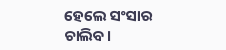ହେଲେ ସଂସାର ଚାଲିବ।